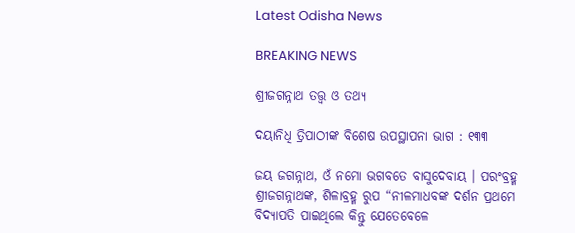Latest Odisha News

BREAKING NEWS

ଶ୍ରୀଜଗନ୍ନାଥ ତତ୍ତ୍ୱ ଓ ତଥ୍ୟ

ଦୟାନିଧି ତ୍ରିପାଠୀଙ୍କ ବିଶେଷ ଉପସ୍ଥାପନା ଭାଗ : ୧୩୩

ଜୟ ଜଗନ୍ନାଥ, ଓଁ ନମୋ ଭଗବତେ ବାସୁଦେବାୟ । ପରଂବ୍ରହ୍ମ ଶ୍ରୀଜଗନ୍ନାଥଙ୍କ, ଶିଳାବ୍ରହ୍ମ ରୁପ “ନୀଳମାଧବଙ୍କ ଦର୍ଶନ ପ୍ରଥମେ ବିଦ୍ୟାପତି ପାଇଥିଲେ କିନ୍ତୁ ଯେତେବେଳେ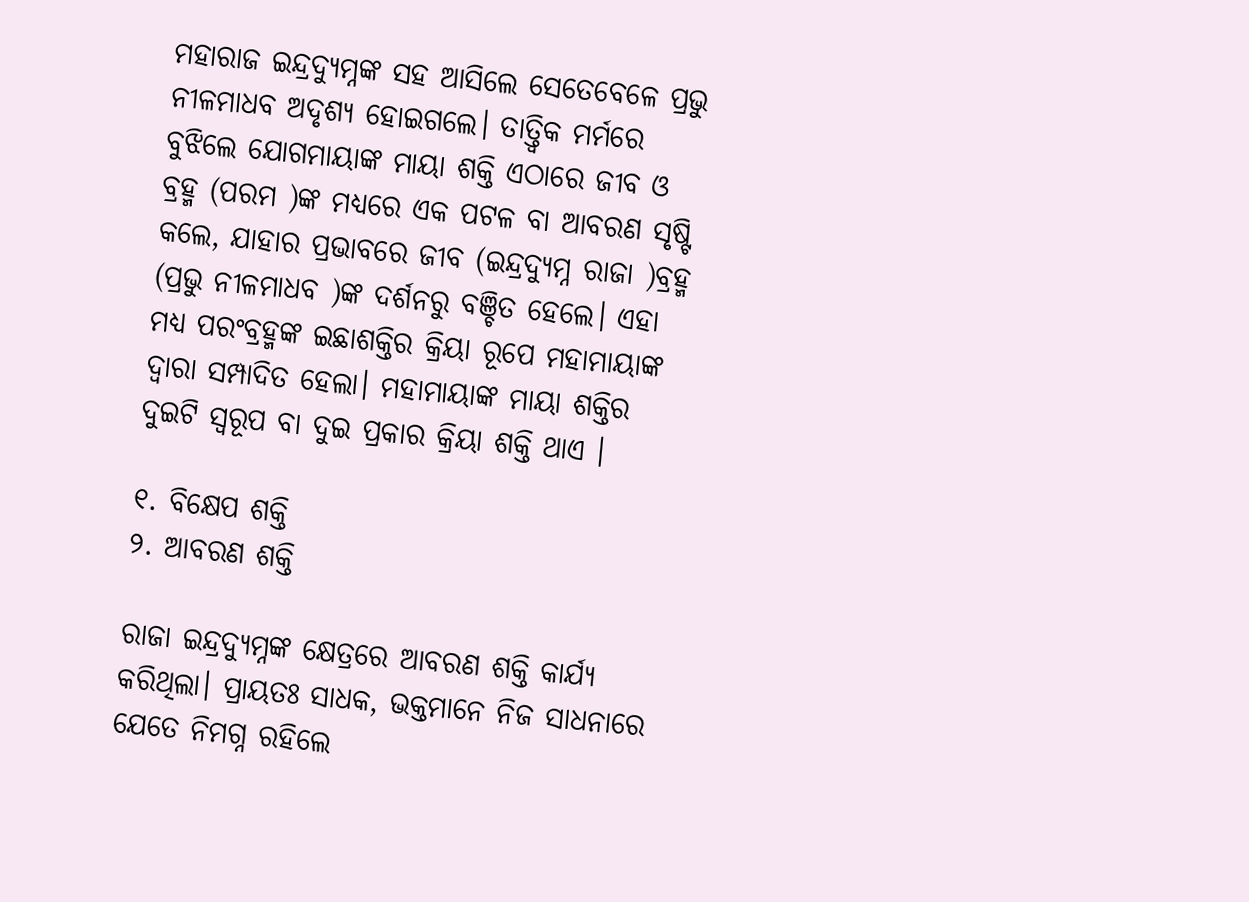ମହାରାଜ ଇନ୍ଦ୍ରଦ୍ୟୁମ୍ନଙ୍କ ସହ ଆସିଲେ ସେତେବେଳେ ପ୍ରଭୁ ନୀଳମାଧବ ଅଦୃଶ୍ୟ ହୋଇଗଲେ। ତାତ୍ତ୍ଵିକ ମର୍ମରେ ବୁଝିଲେ ଯୋଗମାୟାଙ୍କ ମାୟା ଶକ୍ତି ଏଠାରେ ଜୀବ ଓ ବ୍ରହ୍ମ (ପରମ )ଙ୍କ ମଧ୍ୟରେ ଏକ ପଟଳ ବା ଆବରଣ ସୃଷ୍ଟି କଲେ, ଯାହାର ପ୍ରଭାବରେ ଜୀବ (ଇନ୍ଦ୍ରଦ୍ୟୁମ୍ନ ରାଜା )ବ୍ରହ୍ମ (ପ୍ରଭୁ ନୀଳମାଧବ )ଙ୍କ ଦର୍ଶନରୁ ବଞ୍ଚିତ ହେଲେ। ଏହା ମଧ୍ୟ ପରଂବ୍ରହ୍ମଙ୍କ ଇଛାଶକ୍ତିର କ୍ରିୟା ରୂପେ ମହାମାୟାଙ୍କ ଦ୍ୱାରା ସମ୍ପାଦିତ ହେଲା। ମହାମାୟାଙ୍କ ମାୟା ଶକ୍ତିର ଦୁଇଟି ସ୍ୱରୂପ ବା ଦୁଇ ପ୍ରକାର କ୍ରିୟା ଶକ୍ତି ଥାଏ ।

୧. ବିକ୍ଷେପ ଶକ୍ତି
୨. ଆବରଣ ଶକ୍ତି

ରାଜା ଇନ୍ଦ୍ରଦ୍ୟୁମ୍ନଙ୍କ କ୍ଷେତ୍ରରେ ଆବରଣ ଶକ୍ତି କାର୍ଯ୍ୟ କରିଥିଲା। ପ୍ରାୟତଃ ସାଧକ, ଭକ୍ତମାନେ ନିଜ ସାଧନାରେ ଯେତେ ନିମଗ୍ନ ରହିଲେ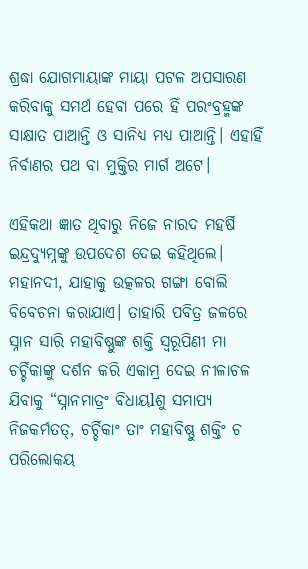ଶ୍ରଦ୍ଧା ଯୋଗମାୟାଙ୍କ ମାୟା ପଟଳ ଅପସାରଣ କରିବାକୁ ସମର୍ଥ ହେବା ପରେ ହିଁ ପରଂବ୍ରହ୍ମଙ୍କ ସାକ୍ଷାତ ପାଆନ୍ତି ଓ ସାନିଧ୍ୟ ମଧ୍ୟ ପାଆନ୍ତି। ଏହାହିଁ ନିର୍ବାଣର ପଥ ବା ମୁକ୍ତିର ମାର୍ଗ ଅଟେ।

ଏହିକଥା ଜ୍ଞାତ ଥିବାରୁ ନିଜେ ନାରଦ ମହର୍ଷି ଇନ୍ଦ୍ରଦ୍ୟୁମ୍ନଙ୍କୁ ଉପଦେଶ ଦେଇ କହିଥିଲେ। ମହାନଦୀ, ଯାହାକୁ ଉତ୍କଳର ଗଙ୍ଗା ବୋଲି ବିବେଚନା କରାଯାଏ। ତାହାରି ପବିତ୍ର ଜଳରେ ସ୍ନାନ ସାରି ମହାବିଷ୍ଣୁଙ୍କ ଶକ୍ତି ସ୍ୱରୂପିଣୀ ମା ଚର୍ଚ୍ଚିକାଙ୍କୁ ଦର୍ଶନ କରି ଏକାମ୍ର ଦେଇ ନୀଳାଚଳ ଯିବାକୁ “ସ୍ନାନମାତ୍ରଂ ବିଧାୟlଶୁ ସମାପ୍ୟ ନିଜକର୍ମତତ୍, ଚର୍ଚ୍ଚିକାଂ ତାଂ ମହାବିଷ୍ଣୁ ଶକ୍ତିଂ ଚ ପରିଲୋକୟ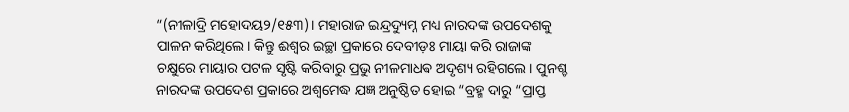“(ନୀଳାଦ୍ରି ମହୋଦୟ୨/୧୫୩)। ମହାରାଜ ଇନ୍ଦ୍ରଦ୍ୟୁମ୍ନ ମଧ୍ୟ ନାରଦଙ୍କ ଉପଦେଶକୁ ପାଳନ କରିଥିଲେ। କିନ୍ତୁ ଈଶ୍ୱର ଇଚ୍ଛା ପ୍ରକାରେ ଦେବୀଡ଼ଃ ମାୟା କରି ରାଜାଙ୍କ ଚକ୍ଷୁରେ ମାୟାର ପଟଳ ସୃଷ୍ଟି କରିବାରୁ ପ୍ରଭୁ ନୀଳମାଧଵ ଅଦୃଶ୍ୟ ରହିଗଲେ। ପୁନଶ୍ଚ ନାରଦଙ୍କ ଉପଦେଶ ପ୍ରକାରେ ଅଶ୍ଵମେଦ୍ଧ ଯଜ୍ଞ ଅନୁଷ୍ଠିତ ହୋଇ “ବ୍ରହ୍ମ ଦାରୁ “ପ୍ରାପ୍ତ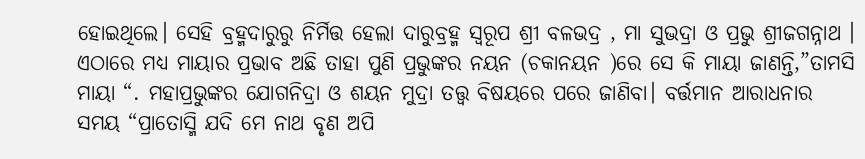ହୋଇଥିଲେ। ସେହି ବ୍ରହ୍ମଦାରୁରୁ ନିର୍ମିତ୍ତ ହେଲା ଦାରୁବ୍ରହ୍ମ ସ୍ୱରୂପ ଶ୍ରୀ ବଳଭଦ୍ର , ମା ସୁଭଦ୍ରା ଓ ପ୍ରଭୁ ଶ୍ରୀଜଗନ୍ନାଥ । ଏଠାରେ ମଧ୍ୟ ମାୟାର ପ୍ରଭାବ ଅଛି ତାହା ପୁଣି ପ୍ରଭୁଙ୍କର ନୟନ (ଚକାନୟନ )ରେ ସେ କି ମାୟା ଜାଣନ୍ତି,”ତାମସି ମାୟା “. ମହାପ୍ରଭୁଙ୍କର ଯୋଗନିଦ୍ରା ଓ ଶୟନ ମୁଦ୍ରା ତତ୍ତ୍ୱ ବିଷୟରେ ପରେ ଜାଣିବା। ବର୍ତ୍ତମାନ ଆରାଧନାର ସମୟ “ପ୍ରାତୋସ୍ମି ଯଦି ମେ ନାଥ ବୃଣ ଅପି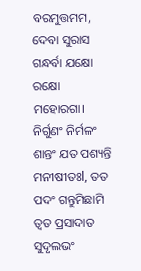ବରମୁତ୍ତମମ, ଦେବା ସୁରାସ ଗନ୍ଧର୍ବା ଯକ୍ଷୋ ରକ୍ଷୋ ମହୋରଗା। ନିର୍ଗୁଣଂ ନିର୍ମଳଂ ଶାନ୍ତଂ ଯତ ପଶ୍ୟନ୍ତି ମନୀଷୀତଃl, ତତ ପଦଂ ଗନ୍ତୁମିଛାମି ତ୍ୱତ ପ୍ରସାଦାତ ସୁଦୃଲଭଂ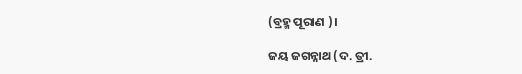(ବ୍ରହ୍ମ ପୂରାଣ )।

ଜୟ ଜଗନ୍ନାଥ (ଦ. ତ୍ରୀ.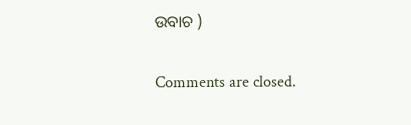ଉବାଚ )

Comments are closed.